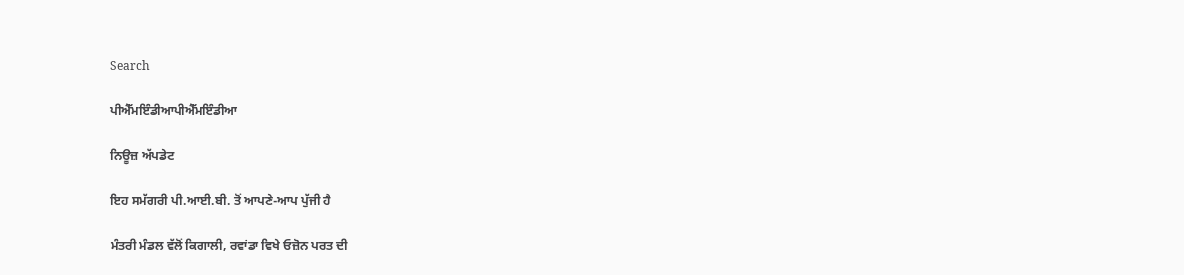Search

ਪੀਐੱਮਇੰਡੀਆਪੀਐੱਮਇੰਡੀਆ

ਨਿਊਜ਼ ਅੱਪਡੇਟ

ਇਹ ਸਮੱਗਰੀ ਪੀ.ਆਈ.ਬੀ. ਤੋਂ ਆਪਣੇ-ਆਪ ਪੁੱਜੀ ਹੈ

ਮੰਤਰੀ ਮੰਡਲ ਵੱਲੋਂ ਕਿਗਾਲੀ, ਰਵਾਂਡਾ ਵਿਖੇ ਓਜ਼ੋਨ ਪਰਤ ਦੀ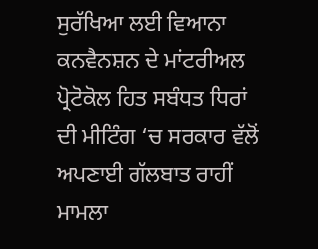ਸੁਰੱਖਿਆ ਲਈ ਵਿਆਨਾ ਕਨਵੈਨਸ਼ਨ ਦੇ ਮਾਂਟਰੀਅਲ ਪ੍ਰੋਟੋਕੋਲ ਹਿਤ ਸਬੰਧਤ ਧਿਰਾਂ ਦੀ ਮੀਟਿੰਗ ‘ਚ ਸਰਕਾਰ ਵੱਲੋਂ ਅਪਣਾਈ ਗੱਲਬਾਤ ਰਾਹੀਂ ਮਾਮਲਾ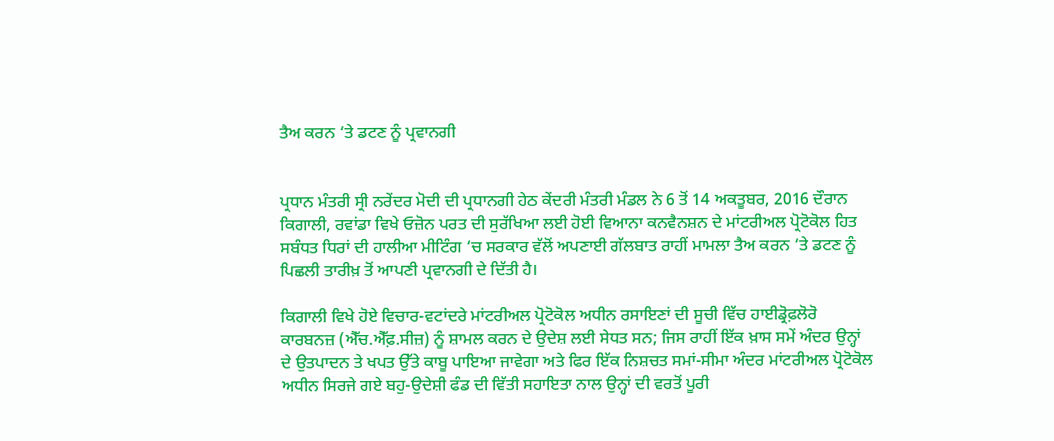ਤੈਅ ਕਰਨ ‘ਤੇ ਡਟਣ ਨੂੰ ਪ੍ਰਵਾਨਗੀ


ਪ੍ਰਧਾਨ ਮੰਤਰੀ ਸ੍ਰੀ ਨਰੇਂਦਰ ਮੋਦੀ ਦੀ ਪ੍ਰਧਾਨਗੀ ਹੇਠ ਕੇਂਦਰੀ ਮੰਤਰੀ ਮੰਡਲ ਨੇ 6 ਤੋਂ 14 ਅਕਤੂਬਰ, 2016 ਦੌਰਾਨ ਕਿਗਾਲੀ, ਰਵਾਂਡਾ ਵਿਖੇ ਓਜ਼ੋਨ ਪਰਤ ਦੀ ਸੁਰੱਖਿਆ ਲਈ ਹੋਈ ਵਿਆਨਾ ਕਨਵੈਨਸ਼ਨ ਦੇ ਮਾਂਟਰੀਅਲ ਪ੍ਰੋਟੋਕੋਲ ਹਿਤ ਸਬੰਧਤ ਧਿਰਾਂ ਦੀ ਹਾਲੀਆ ਮੀਟਿੰਗ ‘ਚ ਸਰਕਾਰ ਵੱਲੋਂ ਅਪਣਾਈ ਗੱਲਬਾਤ ਰਾਹੀਂ ਮਾਮਲਾ ਤੈਅ ਕਰਨ ‘ਤੇ ਡਟਣ ਨੂੰ ਪਿਛਲੀ ਤਾਰੀਖ਼ ਤੋਂ ਆਪਣੀ ਪ੍ਰਵਾਨਗੀ ਦੇ ਦਿੱਤੀ ਹੈ।

ਕਿਗਾਲੀ ਵਿਖੇ ਹੋਏ ਵਿਚਾਰ-ਵਟਾਂਦਰੇ ਮਾਂਟਰੀਅਲ ਪ੍ਰੋਟੋਕੋਲ ਅਧੀਨ ਰਸਾਇਣਾਂ ਦੀ ਸੂਚੀ ਵਿੱਚ ਹਾਈਡ੍ਰੋਫ਼ਲੋਰੋ ਕਾਰਬਨਜ਼ (ਐੱਚ.ਐੱਫ਼.ਸੀਜ਼) ਨੂੰ ਸ਼ਾਮਲ ਕਰਨ ਦੇ ਉਦੇਸ਼ ਲਈ ਸੇਧਤ ਸਨ; ਜਿਸ ਰਾਹੀਂ ਇੱਕ ਖ਼ਾਸ ਸਮੇਂ ਅੰਦਰ ਉਨ੍ਹਾਂ ਦੇ ਉਤਪਾਦਨ ਤੇ ਖਪਤ ਉੱਤੇ ਕਾਬੂ ਪਾਇਆ ਜਾਵੇਗਾ ਅਤੇ ਫਿਰ ਇੱਕ ਨਿਸ਼ਚਤ ਸਮਾਂ-ਸੀਮਾ ਅੰਦਰ ਮਾਂਟਰੀਅਲ ਪ੍ਰੋਟੋਕੋਲ ਅਧੀਨ ਸਿਰਜੇ ਗਏ ਬਹੁ-ਉਦੇਸ਼ੀ ਫੰਡ ਦੀ ਵਿੱਤੀ ਸਹਾਇਤਾ ਨਾਲ ਉਨ੍ਹਾਂ ਦੀ ਵਰਤੋਂ ਪੂਰੀ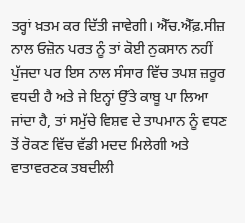ਤਰ੍ਹਾਂ ਖ਼ਤਮ ਕਰ ਦਿੱਤੀ ਜਾਵੇਗੀ। ਐੱਚ.ਐੱਫ਼.ਸੀਜ਼ ਨਾਲ ਓਜ਼ੋਨ ਪਰਤ ਨੂੰ ਤਾਂ ਕੋਈ ਨੁਕਸਾਨ ਨਹੀਂ ਪੁੱਜਦਾ ਪਰ ਇਸ ਨਾਲ ਸੰਸਾਰ ਵਿੱਚ ਤਪਸ਼ ਜ਼ਰੂਰ ਵਧਦੀ ਹੈ ਅਤੇ ਜੇ ਇਨ੍ਹਾਂ ਉੱਤੇ ਕਾਬੂ ਪਾ ਲਿਆ ਜਾਂਦਾ ਹੈ, ਤਾਂ ਸਮੁੱਚੇ ਵਿਸ਼ਵ ਦੇ ਤਾਪਮਾਨ ਨੂੰ ਵਧਣ ਤੋਂ ਰੋਕਣ ਵਿੱਚ ਵੱਡੀ ਮਦਦ ਮਿਲੇਗੀ ਅਤੇ ਵਾਤਾਵਰਣਕ ਤਬਦੀਲੀ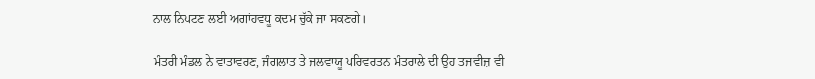ਨਾਲ ਨਿਪਟਣ ਲਈ ਅਗਾਂਹਵਧੂ ਕਦਮ ਚੁੱਕੇ ਜਾ ਸਕਣਗੇ।

ਮੰਤਰੀ ਮੰਡਲ ਨੇ ਵਾਤਾਵਰਣ, ਜੰਗਲਾਤ ਤੇ ਜਲਵਾਯੂ ਪਰਿਵਰਤਨ ਮੰਤਰਾਲੇ ਦੀ ਉਹ ਤਜਵੀਜ਼ ਵੀ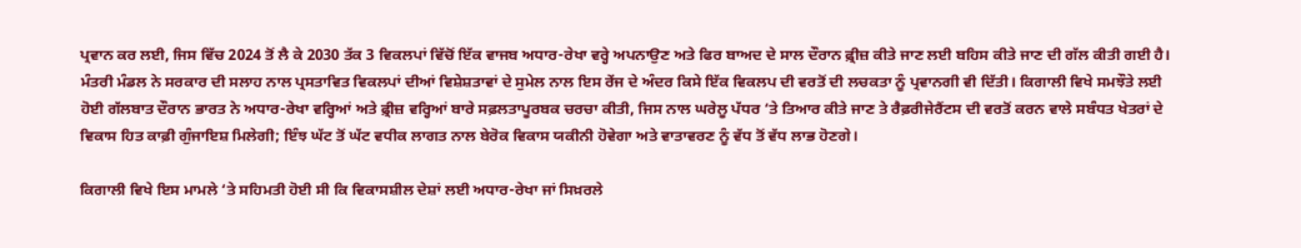ਪ੍ਰਵਾਨ ਕਰ ਲਈ, ਜਿਸ ਵਿੱਚ 2024 ਤੋਂ ਲੈ ਕੇ 2030 ਤੱਕ 3 ਵਿਕਲਪਾਂ ਵਿੱਚੋਂ ਇੱਕ ਵਾਜਬ ਅਧਾਰ-ਰੇਖਾ ਵਰ੍ਹੇ ਅਪਨਾਉਣ ਅਤੇ ਫਿਰ ਬਾਅਦ ਦੇ ਸਾਲ ਦੌਰਾਨ ਫ਼੍ਰੀਜ਼ ਕੀਤੇ ਜਾਣ ਲਈ ਬਹਿਸ ਕੀਤੇ ਜਾਣ ਦੀ ਗੱਲ ਕੀਤੀ ਗਈ ਹੈ। ਮੰਤਰੀ ਮੰਡਲ ਨੇ ਸਰਕਾਰ ਦੀ ਸਲਾਹ ਨਾਲ ਪ੍ਰਸਤਾਵਿਤ ਵਿਕਲਪਾਂ ਦੀਆਂ ਵਿਸ਼ੇਸ਼ਤਾਵਾਂ ਦੇ ਸੁਮੇਲ ਨਾਲ ਇਸ ਰੇਂਜ ਦੇ ਅੰਦਰ ਕਿਸੇ ਇੱਕ ਵਿਕਲਪ ਦੀ ਵਰਤੋਂ ਦੀ ਲਚਕਤਾ ਨੂੰ ਪ੍ਰਵਾਨਗੀ ਵੀ ਦਿੱਤੀ। ਕਿਗਾਲੀ ਵਿਖੇ ਸਮਝੌਤੇ ਲਈ ਹੋਈ ਗੱਲਬਾਤ ਦੌਰਾਨ ਭਾਰਤ ਨੇ ਅਧਾਰ-ਰੇਖਾ ਵਰ੍ਹਿਆਂ ਅਤੇ ਫ਼੍ਰੀਜ਼ ਵਰ੍ਹਿਆਂ ਬਾਰੇ ਸਫ਼ਲਤਾਪੂਰਬਕ ਚਰਚਾ ਕੀਤੀ, ਜਿਸ ਨਾਲ ਘਰੇਲੂ ਪੱਧਰ ‘ਤੇ ਤਿਆਰ ਕੀਤੇ ਜਾਣ ਤੇ ਰੈਫ਼ਰੀਜੇਰੈਂਟਸ ਦੀ ਵਰਤੋਂ ਕਰਨ ਵਾਲੇ ਸਬੰਧਤ ਖੇਤਰਾਂ ਦੇ ਵਿਕਾਸ ਹਿਤ ਕਾਫ਼ੀ ਗੁੰਜਾਇਸ਼ ਮਿਲੇਗੀ; ਇੰਝ ਘੱਟ ਤੋਂ ਘੱਟ ਵਧੀਕ ਲਾਗਤ ਨਾਲ ਬੇਰੋਕ ਵਿਕਾਸ ਯਕੀਨੀ ਹੋਵੇਗਾ ਅਤੇ ਵਾਤਾਵਰਣ ਨੂੰ ਵੱਧ ਤੋਂ ਵੱਧ ਲਾਭ ਹੋਣਗੇ।

ਕਿਗਾਲੀ ਵਿਖੇ ਇਸ ਮਾਮਲੇ ‘ਤੇ ਸਹਿਮਤੀ ਹੋਈ ਸੀ ਕਿ ਵਿਕਾਸਸ਼ੀਲ ਦੇਸ਼ਾਂ ਲਈ ਅਧਾਰ-ਰੇਖਾ ਜਾਂ ਸਿਖ਼ਰਲੇ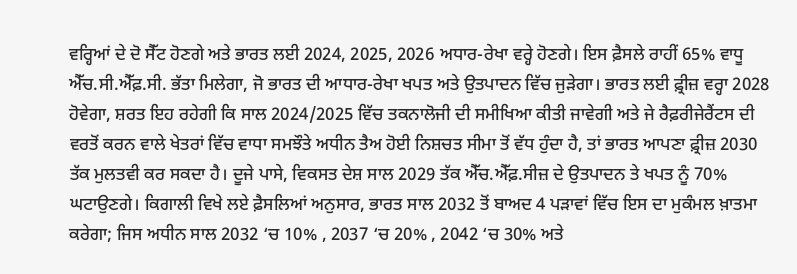ਵਰ੍ਹਿਆਂ ਦੇ ਦੋ ਸੈੱਟ ਹੋਣਗੇ ਅਤੇ ਭਾਰਤ ਲਈ 2024, 2025, 2026 ਅਧਾਰ-ਰੇਖਾ ਵਰ੍ਹੇ ਹੋਣਗੇ। ਇਸ ਫ਼ੈਸਲੇ ਰਾਹੀਂ 65% ਵਾਧੂ ਐੱਚ.ਸੀ.ਐੱਫ਼.ਸੀ. ਭੱਤਾ ਮਿਲੇਗਾ, ਜੋ ਭਾਰਤ ਦੀ ਆਧਾਰ-ਰੇਖਾ ਖਪਤ ਅਤੇ ਉਤਪਾਦਨ ਵਿੱਚ ਜੁੜੇਗਾ। ਭਾਰਤ ਲਈ ਫ਼੍ਰੀਜ਼ ਵਰ੍ਹਾ 2028 ਹੋਵੇਗਾ, ਸ਼ਰਤ ਇਹ ਰਹੇਗੀ ਕਿ ਸਾਲ 2024/2025 ਵਿੱਚ ਤਕਨਾਲੋਜੀ ਦੀ ਸਮੀਖਿਆ ਕੀਤੀ ਜਾਵੇਗੀ ਅਤੇ ਜੇ ਰੈਫ਼ਰੀਜੇਰੈਂਟਸ ਦੀ ਵਰਤੋਂ ਕਰਨ ਵਾਲੇ ਖੇਤਰਾਂ ਵਿੱਚ ਵਾਧਾ ਸਮਝੌਤੇ ਅਧੀਨ ਤੈਅ ਹੋਈ ਨਿਸ਼ਚਤ ਸੀਮਾ ਤੋਂ ਵੱਧ ਹੁੰਦਾ ਹੈ, ਤਾਂ ਭਾਰਤ ਆਪਣਾ ਫ਼੍ਰੀਜ਼ 2030 ਤੱਕ ਮੁਲਤਵੀ ਕਰ ਸਕਦਾ ਹੈ। ਦੂਜੇ ਪਾਸੇ, ਵਿਕਸਤ ਦੇਸ਼ ਸਾਲ 2029 ਤੱਕ ਐੱਚ.ਐੱਫ਼.ਸੀਜ਼ ਦੇ ਉਤਪਾਦਨ ਤੇ ਖਪਤ ਨੂੰ 70% ਘਟਾਉਣਗੇ। ਕਿਗਾਲੀ ਵਿਖੇ ਲਏ ਫ਼ੈਸਲਿਆਂ ਅਨੁਸਾਰ, ਭਾਰਤ ਸਾਲ 2032 ਤੋਂ ਬਾਅਦ 4 ਪੜਾਵਾਂ ਵਿੱਚ ਇਸ ਦਾ ਮੁਕੰਮਲ ਖ਼ਾਤਮਾ ਕਰੇਗਾ; ਜਿਸ ਅਧੀਨ ਸਾਲ 2032 ‘ਚ 10% , 2037 ‘ਚ 20% , 2042 ‘ਚ 30% ਅਤੇ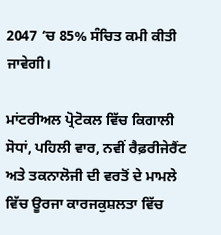2047 ‘ਚ 85% ਸੰਚਿਤ ਕਮੀ ਕੀਤੀ ਜਾਵੇਗੀ।

ਮਾਂਟਰੀਅਲ ਪ੍ਰੋਟੋਕਲ ਵਿੱਚ ਕਿਗਾਲੀ ਸੋਧਾਂ, ਪਹਿਲੀ ਵਾਰ, ਨਵੀਂ ਰੈਫ਼ਰੀਜੇਰੈਂਟ ਅਤੇ ਤਕਨਾਲੋਜੀ ਦੀ ਵਰਤੋਂ ਦੇ ਮਾਮਲੇ ਵਿੱਚ ਊਰਜਾ ਕਾਰਜਕੁਸ਼ਲਤਾ ਵਿੱਚ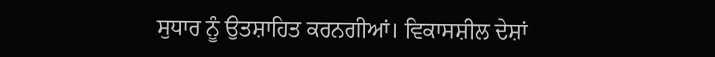ਸੁਧਾਰ ਨੂੰ ਉਤਸ਼ਾਹਿਤ ਕਰਨਗੀਆਂ। ਵਿਕਾਸਸ਼ੀਲ ਦੇਸ਼ਾਂ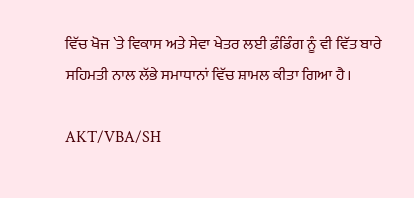ਵਿੱਚ ਖੋਜ `ਤੇ ਵਿਕਾਸ ਅਤੇ ਸੇਵਾ ਖੇਤਰ ਲਈ ਫ਼ੰਡਿੰਗ ਨੂੰ ਵੀ ਵਿੱਤ ਬਾਰੇ ਸਹਿਮਤੀ ਨਾਲ ਲੱਭੇ ਸਮਾਧਾਨਾਂ ਵਿੱਚ ਸ਼ਾਮਲ ਕੀਤਾ ਗਿਆ ਹੈ।

AKT/VBA/SH